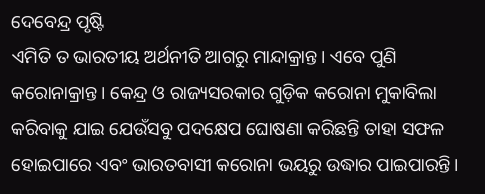ଦେବେନ୍ଦ୍ର ପୃଷ୍ଟି
ଏମିତି ତ ଭାରତୀୟ ଅର୍ଥନୀତି ଆଗରୁ ମାନ୍ଦାକ୍ରାନ୍ତ। ଏବେ ପୁଣି କରୋନାକ୍ରାନ୍ତ। କେନ୍ଦ୍ର ଓ ରାଜ୍ୟସରକାର ଗୁଡ଼ିକ କରୋନା ମୁକାବିଲା କରିବାକୁ ଯାଇ ଯେଉଁସବୁ ପଦକ୍ଷେପ ଘୋଷଣା କରିଛନ୍ତି ତାହା ସଫଳ ହୋଇପାରେ ଏବଂ ଭାରତବାସୀ କରୋନା ଭୟରୁ ଉଦ୍ଧାର ପାଇପାରନ୍ତି।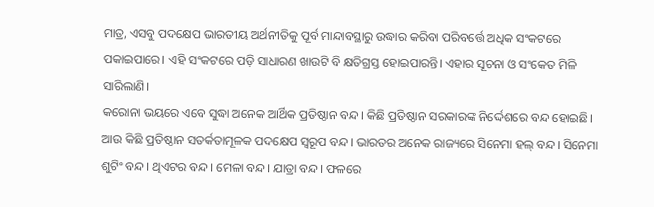ମାତ୍ର, ଏସବୁ ପଦକ୍ଷେପ ଭାରତୀୟ ଅର୍ଥନୀତିକୁ ପୂର୍ବ ମାନ୍ଦାବସ୍ଥାରୁ ଉଦ୍ଧାର କରିବା ପରିବର୍ତ୍ତେ ଅଧିକ ସଂକଟରେ ପକାଇପାରେ। ଏହି ସଂକଟରେ ପଡ଼ି ସାଧାରଣ ଖାଉଟି ବି କ୍ଷତିଗ୍ରସ୍ତ ହୋଇପାରନ୍ତି। ଏହାର ସୂଚନା ଓ ସଂକେତ ମିଳି ସାରିଲାଣି।
କରୋନା ଭୟରେ ଏବେ ସୁଦ୍ଧା ଅନେକ ଆର୍ଥିକ ପ୍ରତିଷ୍ଠାନ ବନ୍ଦ। କିଛି ପ୍ରତିଷ୍ଠାନ ସରକାରଙ୍କ ନିର୍ଦ୍ଦେଶରେ ବନ୍ଦ ହୋଇଛି। ଆଉ କିଛି ପ୍ରତିଷ୍ଠାନ ସତର୍କତାମୂଳକ ପଦକ୍ଷେପ ସ୍ୱରୂପ ବନ୍ଦ। ଭାରତର ଅନେକ ରାଜ୍ୟରେ ସିନେମା ହଲ୍ ବନ୍ଦ। ସିନେମା ଶୁଟିଂ ବନ୍ଦ। ଥିଏଟର ବନ୍ଦ। ମେଳା ବନ୍ଦ। ଯାତ୍ରା ବନ୍ଦ। ଫଳରେ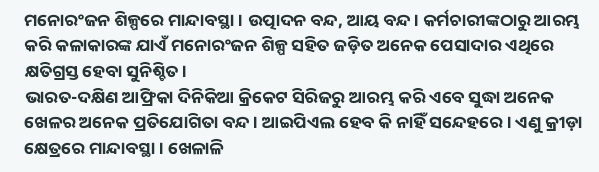ମନୋରଂଜନ ଶିଳ୍ପରେ ମାନ୍ଦାବସ୍ଥା। ଉତ୍ପାଦନ ବନ୍ଦ, ଆୟ ବନ୍ଦ। କର୍ମଚାରୀଙ୍କଠାରୁ ଆରମ୍ଭ କରି କଳାକାରଙ୍କ ଯାଏଁ ମନୋରଂଜନ ଶିଳ୍ପ ସହିତ ଜଡ଼ିତ ଅନେକ ପେସାଦାର ଏଥିରେ କ୍ଷତିଗ୍ରସ୍ତ ହେବା ସୁନିଶ୍ଚିତ।
ଭାରତ-ଦକ୍ଷିଣ ଆଫ୍ରିକା ଦିନିକିଆ କ୍ରିକେଟ ସିରିଜରୁ ଆରମ୍ଭ କରି ଏବେ ସୁଦ୍ଧା ଅନେକ ଖେଳର ଅନେକ ପ୍ରତିଯୋଗିତା ବନ୍ଦ। ଆଇପିଏଲ ହେବ କି ନାହିଁ ସନ୍ଦେହରେ। ଏଣୁ କ୍ରୀଡ଼ା କ୍ଷେତ୍ରରେ ମାନ୍ଦାବସ୍ଥା। ଖେଳାଳି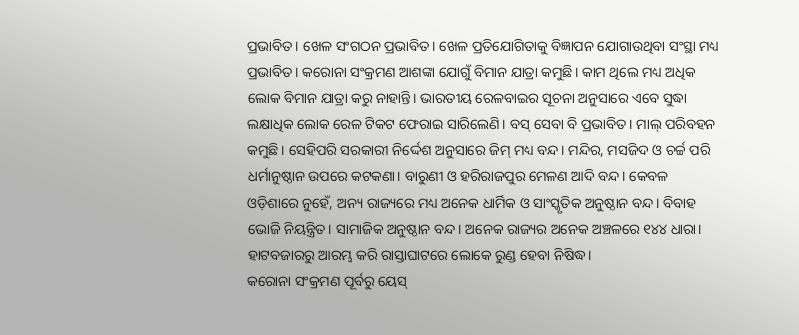ପ୍ରଭାବିତ। ଖେଳ ସଂଗଠନ ପ୍ରଭାବିତ। ଖେଳ ପ୍ରତିଯୋଗିତାକୁ ବିଜ୍ଞାପନ ଯୋଗାଉଥିବା ସଂସ୍ଥା ମଧ୍ୟ ପ୍ରଭାବିତ। କରୋନା ସଂକ୍ରମଣ ଆଶଙ୍କା ଯୋଗୁଁ ବିମାନ ଯାତ୍ରା କମୁଛି। କାମ ଥିଲେ ମଧ୍ୟ ଅଧିକ ଲୋକ ବିମାନ ଯାତ୍ରା କରୁ ନାହାନ୍ତି। ଭାରତୀୟ ରେଳବାଇର ସୂଚନା ଅନୁସାରେ ଏବେ ସୁଦ୍ଧା ଲକ୍ଷାଧିକ ଲୋକ ରେଳ ଟିକଟ ଫେରାଇ ସାରିଲେଣି। ବସ୍ ସେବା ବି ପ୍ରଭାବିତ। ମାଲ୍ ପରିବହନ କମୁଛି। ସେହିପରି ସରକାରୀ ନିର୍ଦ୍ଦେଶ ଅନୁସାରେ ଜିମ୍ ମଧ୍ୟ ବନ୍ଦ। ମନ୍ଦିର, ମସଜିଦ ଓ ଚର୍ଚ୍ଚ ପରି ଧର୍ମାନୁଷ୍ଠାନ ଉପରେ କଟକଣା। ବାରୁଣୀ ଓ ହରିରାଜପୁର ମେଳଣ ଆଦି ବନ୍ଦ। କେବଳ ଓଡ଼ିଶାରେ ନୁହେଁ, ଅନ୍ୟ ରାଜ୍ୟରେ ମଧ୍ୟ ଅନେକ ଧାର୍ମିକ ଓ ସାଂସ୍କୃତିକ ଅନୁଷ୍ଠାନ ବନ୍ଦ। ବିବାହ ଭୋଜି ନିୟନ୍ତ୍ରିତ। ସାମାଜିକ ଅନୁଷ୍ଠାନ ବନ୍ଦ। ଅନେକ ରାଜ୍ୟର ଅନେକ ଅଞ୍ଚଳରେ ୧୪୪ ଧାରା। ହାଟବଜାରରୁ ଆରମ୍ଭ କରି ରାସ୍ତାଘାଟରେ ଲୋକେ ରୁଣ୍ଡ ହେବା ନିଷିଦ୍ଧ।
କରୋନା ସଂକ୍ରମଣ ପୂର୍ବରୁ ୟେସ୍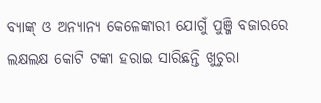ବ୍ୟାଙ୍କ୍ ଓ ଅନ୍ୟାନ୍ୟ କେଳେଙ୍କାରୀ ଯୋଗୁଁ ପୁଞ୍ଜି ବଜାରରେ ଲକ୍ଷଲକ୍ଷ କୋଟି ଟଙ୍କା ହରାଇ ସାରିଛନ୍ତି ଖୁଚୁରା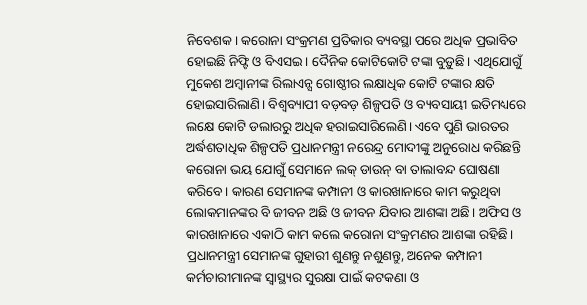ନିବେଶକ। କରୋନା ସଂକ୍ରମଣ ପ୍ରତିକାର ବ୍ୟବସ୍ଥା ପରେ ଅଧିକ ପ୍ରଭାବିତ ହୋଇଛି ନିଫ୍ଟି ଓ ବିଏସଇ। ଦୈନିକ କୋଟିକୋଟି ଟଙ୍କା ବୁଡ଼ୁଛି। ଏଥିଯୋଗୁଁ ମୁକେଶ ଅମ୍ବାନୀଙ୍କ ରିଲାଏନ୍ସ ଗୋଷ୍ଠୀର ଲକ୍ଷାଧିକ କୋଟି ଟଙ୍କାର କ୍ଷତି ହୋଇସାରିଲାଣି। ବିଶ୍ୱବ୍ୟାପୀ ବଡ଼ବଡ଼ ଶିଳ୍ପପତି ଓ ବ୍ୟବସାୟୀ ଇତିମଧ୍ୟରେ ଲକ୍ଷେ କୋଟି ଡଲାରରୁ ଅଧିକ ହରାଇସାରିଲେଣି। ଏବେ ପୁଣି ଭାରତର ଅର୍ଦ୍ଧଶତାଧିକ ଶିଳ୍ପପତି ପ୍ରଧାନମନ୍ତ୍ରୀ ନରେନ୍ଦ୍ର ମୋଦୀଙ୍କୁ ଅନୁରୋଧ କରିଛନ୍ତି କରୋନା ଭୟ ଯୋଗୁଁ ସେମାନେ ଲକ୍ ଡାଉନ୍ ବା ତାଲାବନ୍ଦ ଘୋଷଣା କରିବେ। କାରଣ ସେମାନଙ୍କ କମ୍ପାନୀ ଓ କାରଖାନାରେ କାମ କରୁଥିବା ଲୋକମାନଙ୍କର ବି ଜୀବନ ଅଛି ଓ ଜୀବନ ଯିବାର ଆଶଙ୍କା ଅଛି। ଅଫିସ ଓ କାରଖାନାରେ ଏକାଠି କାମ କଲେ କରୋନା ସଂକ୍ରମଣର ଆଶଙ୍କା ରହିଛି। ପ୍ରଧାନମନ୍ତ୍ରୀ ସେମାନଙ୍କ ଗୁହାରୀ ଶୁଣନ୍ତୁ ନଶୁଣନ୍ତୁ, ଅନେକ କମ୍ପାନୀ କର୍ମଚାରୀମାନଙ୍କ ସ୍ୱାସ୍ଥ୍ୟର ସୁରକ୍ଷା ପାଇଁ କଟକଣା ଓ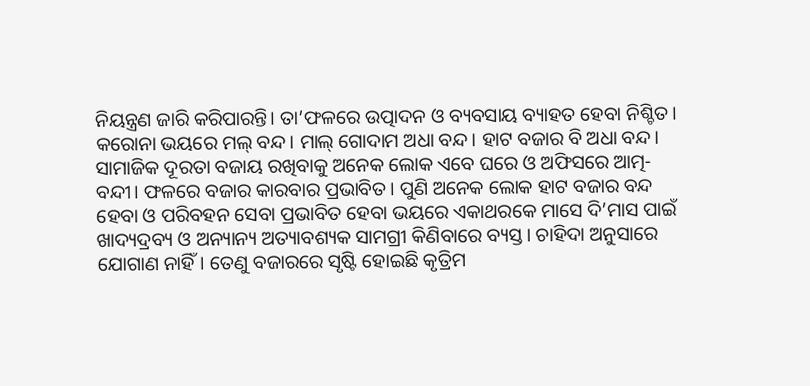ନିୟନ୍ତ୍ରଣ ଜାରି କରିପାରନ୍ତି। ତା’ଫଳରେ ଉତ୍ପାଦନ ଓ ବ୍ୟବସାୟ ବ୍ୟାହତ ହେବା ନିଶ୍ଚିତ।
କରୋନା ଭୟରେ ମଲ୍ ବନ୍ଦ। ମାଲ୍ ଗୋଦାମ ଅଧା ବନ୍ଦ। ହାଟ ବଜାର ବି ଅଧା ବନ୍ଦ। ସାମାଜିକ ଦୂରତା ବଜାୟ ରଖିବାକୁ ଅନେକ ଲୋକ ଏବେ ଘରେ ଓ ଅଫିସରେ ଆତ୍ମ-ବନ୍ଦୀ। ଫଳରେ ବଜାର କାରବାର ପ୍ରଭାବିତ। ପୁଣି ଅନେକ ଲୋକ ହାଟ ବଜାର ବନ୍ଦ ହେବା ଓ ପରିବହନ ସେବା ପ୍ରଭାବିତ ହେବା ଭୟରେ ଏକାଥରକେ ମାସେ ଦି’ମାସ ପାଇଁ ଖାଦ୍ୟଦ୍ରବ୍ୟ ଓ ଅନ୍ୟାନ୍ୟ ଅତ୍ୟାବଶ୍ୟକ ସାମଗ୍ରୀ କିଣିବାରେ ବ୍ୟସ୍ତ। ଚାହିଦା ଅନୁସାରେ ଯୋଗାଣ ନାହିଁ। ତେଣୁ ବଜାରରେ ସୃଷ୍ଟି ହୋଇଛି କୃତ୍ରିମ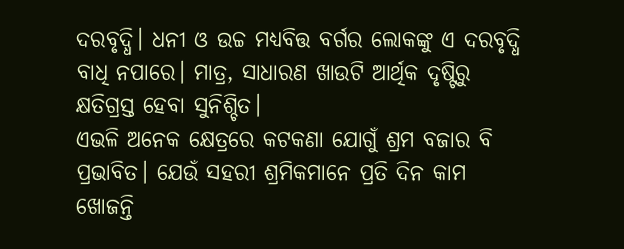ଦରବୃଦ୍ଧି। ଧନୀ ଓ ଉଚ୍ଚ ମଧ୍ୟବିତ୍ତ ବର୍ଗର ଲୋକଙ୍କୁ ଏ ଦରବୃଦ୍ଧି ବାଧି ନପାରେ। ମାତ୍ର, ସାଧାରଣ ଖାଉଟି ଆର୍ଥିକ ଦୃଷ୍ଟିରୁ କ୍ଷତିଗ୍ରସ୍ତ ହେବା ସୁନିଶ୍ଚିତ।
ଏଭଳି ଅନେକ କ୍ଷେତ୍ରରେ କଟକଣା ଯୋଗୁଁ ଶ୍ରମ ବଜାର ବି ପ୍ରଭାବିତ। ଯେଉଁ ସହରୀ ଶ୍ରମିକମାନେ ପ୍ରତି ଦିନ କାମ ଖୋଜନ୍ତି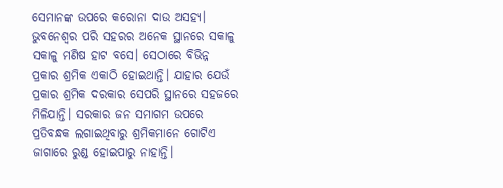ସେମାନଙ୍କ ଉପରେ କରୋନା ଦାଉ ଅସହ୍ୟ। ଭୁବନେଶ୍ୱର ପରି ସହରର ଅନେକ ସ୍ଥାନରେ ସକାଳୁ ସକାଳୁ ମଣିଷ ହାଟ ବସେ। ସେଠାରେ ବିଭିନ୍ନ ପ୍ରକାର ଶ୍ରମିକ ଏକାଠି ହୋଇଥାନ୍ତି। ଯାହାର ଯେଉଁ ପ୍ରକାର ଶ୍ରମିକ ଦରକାର ସେପରି ସ୍ଥାନରେ ସହଜରେ ମିଳିଯାନ୍ତି। ସରକାର ଜନ ସମାଗମ ଉପରେ ପ୍ରତିବନ୍ଧକ ଲଗାଇଥିବାରୁ ଶ୍ରମିକମାନେ ଗୋଟିଏ ଜାଗାରେ ରୁଣ୍ଡ ହୋଇପାରୁ ନାହାନ୍ତି।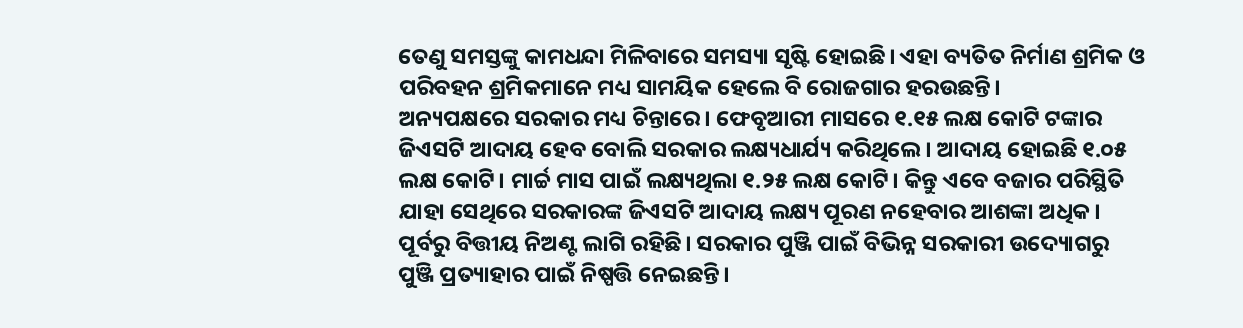ତେଣୁ ସମସ୍ତଙ୍କୁ କାମଧନ୍ଦା ମିଳିବାରେ ସମସ୍ୟା ସୃଷ୍ଟି ହୋଇଛି। ଏହା ବ୍ୟତିତ ନିର୍ମାଣ ଶ୍ରମିକ ଓ ପରିବହନ ଶ୍ରମିକମାନେ ମଧ୍ୟ ସାମୟିକ ହେଲେ ବି ରୋଜଗାର ହରଉଛନ୍ତି।
ଅନ୍ୟପକ୍ଷରେ ସରକାର ମଧ୍ୟ ଚିନ୍ତାରେ। ଫେବୃଆରୀ ମାସରେ ୧.୧୫ ଲକ୍ଷ କୋଟି ଟଙ୍କାର ଜିଏସଟି ଆଦାୟ ହେବ ବୋଲି ସରକାର ଲକ୍ଷ୍ୟଧାର୍ଯ୍ୟ କରିଥିଲେ। ଆଦାୟ ହୋଇଛି ୧.୦୫ ଲକ୍ଷ କୋଟି। ମାର୍ଚ୍ଚ ମାସ ପାଇଁ ଲକ୍ଷ୍ୟଥିଲା ୧.୨୫ ଲକ୍ଷ କୋଟି। କିନ୍ତୁ ଏବେ ବଜାର ପରିସ୍ଥିତି ଯାହା ସେଥିରେ ସରକାରଙ୍କ ଜିଏସଟି ଆଦାୟ ଲକ୍ଷ୍ୟ ପୂରଣ ନହେବାର ଆଶଙ୍କା ଅଧିକ। ପୂର୍ବରୁ ବିତ୍ତୀୟ ନିଅଣ୍ଟ ଲାଗି ରହିଛି। ସରକାର ପୁଞ୍ଜି ପାଇଁ ବିଭିନ୍ନ ସରକାରୀ ଉଦ୍ୟୋଗରୁ ପୁଞ୍ଜି ପ୍ରତ୍ୟାହାର ପାଇଁ ନିଷ୍ପତ୍ତି ନେଇଛନ୍ତି।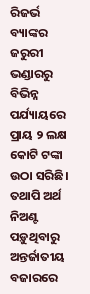ରିଜର୍ଭ ବ୍ୟାଙ୍କର ଜରୁରୀ ଭଣ୍ଡାରରୁ ବିଭିନ୍ନ ପର୍ଯ୍ୟାୟରେ ପ୍ରାୟ ୨ ଲକ୍ଷ କୋଟି ଟଙ୍କା ଉଠା ସରିଛି। ତଥାପି ଅର୍ଥ ନିଅଣ୍ଟ ପଡ଼ୁଥିବାରୁ ଅନ୍ତର୍ଜାତୀୟ ବଜାରରେ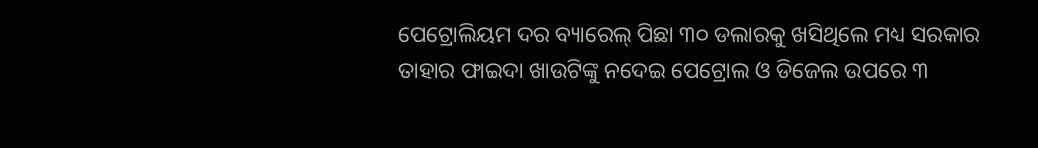ପେଟ୍ରୋଲିୟମ ଦର ବ୍ୟାରେଲ୍ ପିଛା ୩୦ ଡଲାରକୁ ଖସିଥିଲେ ମଧ୍ୟ ସରକାର ତାହାର ଫାଇଦା ଖାଉଟିଙ୍କୁ ନଦେଇ ପେଟ୍ରୋଲ ଓ ଡିଜେଲ ଉପରେ ୩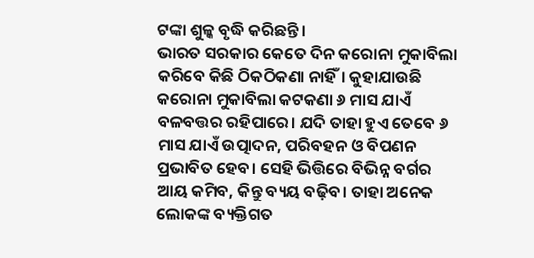ଟଙ୍କା ଶୁଳ୍କ ବୃଦ୍ଧି କରିଛନ୍ତି।
ଭାରତ ସରକାର କେତେ ଦିନ କରୋନା ମୁକାବିଲା କରିବେ କିଛି ଠିକଠିକଣା ନାହିଁ। କୁହାଯାଉଛି କରୋନା ମୁକାବିଲା କଟକଣା ୬ ମାସ ଯାଏଁ ବଳବତ୍ତର ରହିପାରେ। ଯଦି ତାହା ହୁଏ ତେବେ ୬ ମାସ ଯାଏଁ ଉତ୍ପାଦନ, ପରିବହନ ଓ ବିପଣନ ପ୍ରଭାବିତ ହେବ। ସେହି ଭିତ୍ତିରେ ବିଭିନ୍ନ ବର୍ଗର ଆୟ କମିବ, କିନ୍ତୁ ବ୍ୟୟ ବଢ଼ିବ। ତାହା ଅନେକ ଲୋକଙ୍କ ବ୍ୟକ୍ତିଗତ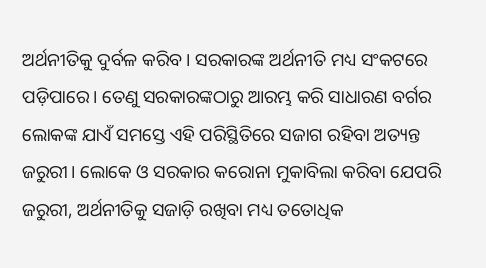ଅର୍ଥନୀତିକୁ ଦୁର୍ବଳ କରିବ। ସରକାରଙ୍କ ଅର୍ଥନୀତି ମଧ୍ୟ ସଂକଟରେ ପଡ଼ିପାରେ। ତେଣୁ ସରକାରଙ୍କଠାରୁ ଆରମ୍ଭ କରି ସାଧାରଣ ବର୍ଗର ଲୋକଙ୍କ ଯାଏଁ ସମସ୍ତେ ଏହି ପରିସ୍ଥିତିରେ ସଜାଗ ରହିବା ଅତ୍ୟନ୍ତ ଜରୁରୀ। ଲୋକେ ଓ ସରକାର କରୋନା ମୁକାବିଲା କରିବା ଯେପରି ଜରୁରୀ, ଅର୍ଥନୀତିକୁ ସଜାଡ଼ି ରଖିବା ମଧ୍ୟ ତତୋଧିକ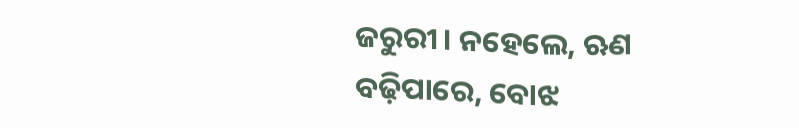ଜରୁରୀ। ନହେଲେ, ଋଣ ବଢ଼ିପାରେ, ବୋଝ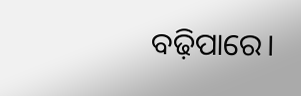ବଢ଼ିପାରେ।